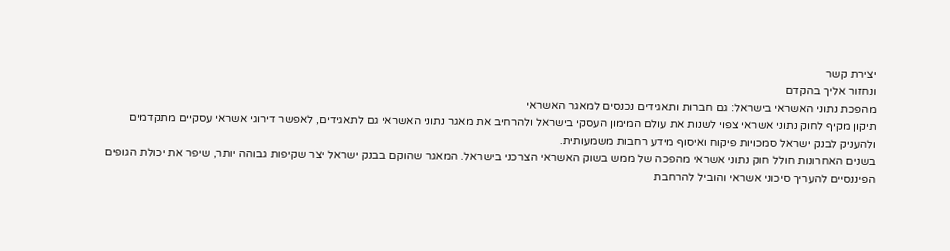יצירת קשר
ונחזור אליך בהקדם
מהפכת נתוני האשראי בישראל: גם חברות ותאגידים נכנסים למאגר האשראי
תיקון מקיף לחוק נתוני אשראי צפוי לשנות את עולם המימון העסקי בישראל ולהרחיב את מאגר נתוני האשראי גם לתאגידים, לאפשר דירוגי אשראי עסקיים מתקדמים ולהעניק לבנק ישראל סמכויות פיקוח ואיסוף מידע רחבות משמעותית.
בשנים האחרונות חולל חוק נתוני אשראי מהפכה של ממש בשוק האשראי הצרכני בישראל. המאגר שהוקם בבנק ישראל יצר שקיפות גבוהה יותר, שיפר את יכולת הגופים הפיננסיים להעריך סיכוני אשראי והוביל להרחבת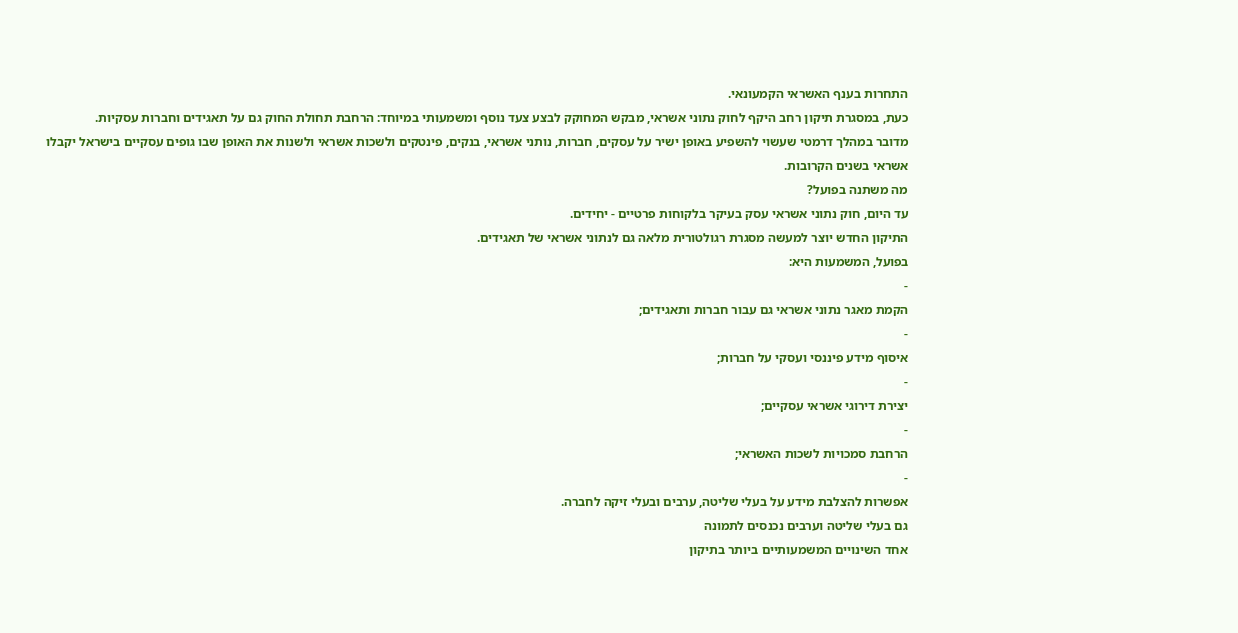התחרות בענף האשראי הקמעונאי.
כעת, במסגרת תיקון רחב היקף לחוק נתוני אשראי, מבקש המחוקק לבצע צעד נוסף ומשמעותי במיוחד: הרחבת תחולת החוק גם על תאגידים וחברות עסקיות.
מדובר במהלך דרמטי שעשוי להשפיע באופן ישיר על עסקים, חברות, נותני אשראי, בנקים, פינטקים ולשכות אשראי ולשנות את האופן שבו גופים עסקיים בישראל יקבלו אשראי בשנים הקרובות.
מה משתנה בפועל?
עד היום, חוק נתוני אשראי עסק בעיקר בלקוחות פרטיים - יחידים.
התיקון החדש יוצר למעשה מסגרת רגולטורית מלאה גם לנתוני אשראי של תאגידים.
בפועל, המשמעות היא:
-
הקמת מאגר נתוני אשראי גם עבור חברות ותאגידים;
-
איסוף מידע פיננסי ועסקי על חברות;
-
יצירת דירוגי אשראי עסקיים;
-
הרחבת סמכויות לשכות האשראי;
-
אפשרות להצלבת מידע על בעלי שליטה, ערבים ובעלי זיקה לחברה.
גם בעלי שליטה וערבים נכנסים לתמונה
אחד השינויים המשמעותיים ביותר בתיקון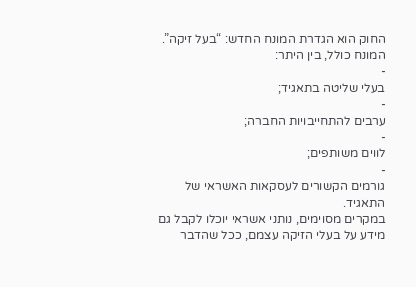החוק הוא הגדרת המונח החדש: “בעל זיקה”.
המונח כולל, בין היתר:
-
בעלי שליטה בתאגיד;
-
ערבים להתחייבויות החברה;
-
לווים משותפים;
-
גורמים הקשורים לעסקאות האשראי של התאגיד.
במקרים מסוימים, נותני אשראי יוכלו לקבל גם מידע על בעלי הזיקה עצמם, ככל שהדבר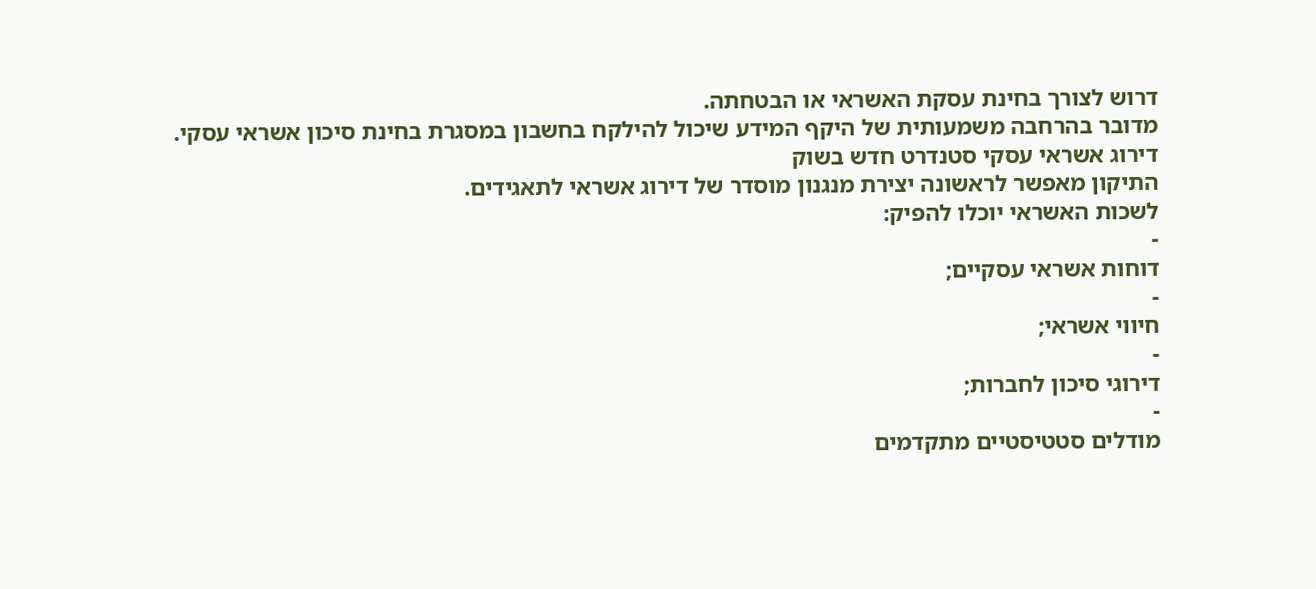דרוש לצורך בחינת עסקת האשראי או הבטחתה.
מדובר בהרחבה משמעותית של היקף המידע שיכול להילקח בחשבון במסגרת בחינת סיכון אשראי עסקי.
דירוג אשראי עסקי סטנדרט חדש בשוק
התיקון מאפשר לראשונה יצירת מנגנון מוסדר של דירוג אשראי לתאגידים.
לשכות האשראי יוכלו להפיק:
-
דוחות אשראי עסקיים;
-
חיווי אשראי;
-
דירוגי סיכון לחברות;
-
מודלים סטטיסטיים מתקדמים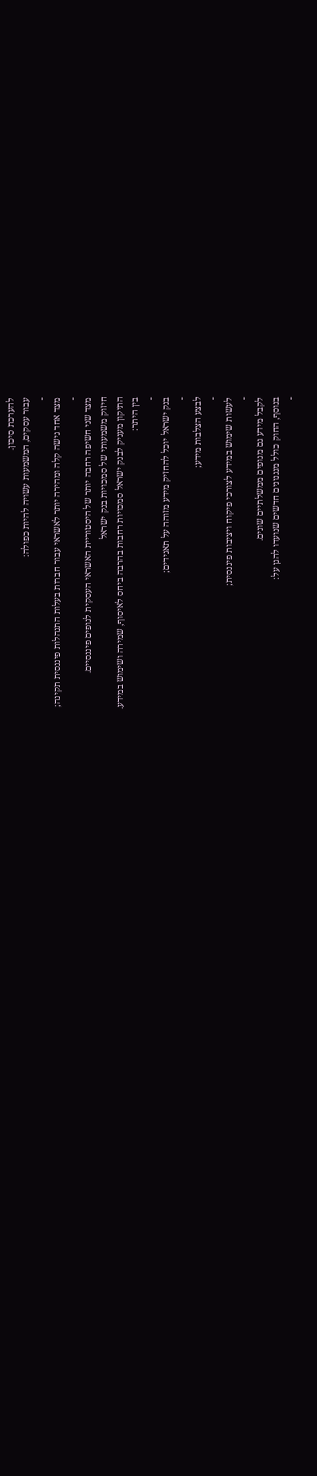להערכת סיכון.
עבור עסקים, המשמעות עשויה להיות כפולה:
-
מצד אחד גישה קלה ומהירה יותר לאשראי עבור חברות בעלות התנהלות פיננסית תקינה;
-
מצד שני חשיפה רחבה יותר של היסטוריית האשראי העסקית לגופים פיננסיים.
חיזוק משמעותי של סמכויות בנק ישראל
התיקון מעניק לבנק ישראל סמכויות רחבות בהרבה ביחס לאיסוף, שמירה ושימוש במידע.
בין היתר:
-
בנק ישראל יוכל להחזיק מידע מזוהה על תאגידים;
-
לבצע הצלבות מידע;
-
לעשות שימוש במידע לצורכי פיקוח ויציבות פיננסית;
-
לקבל מידע גם מגופים ממשלתיים שונים.
בנוסף, החוק כולל מנגנונים חדשים שנועדו להגן על:
-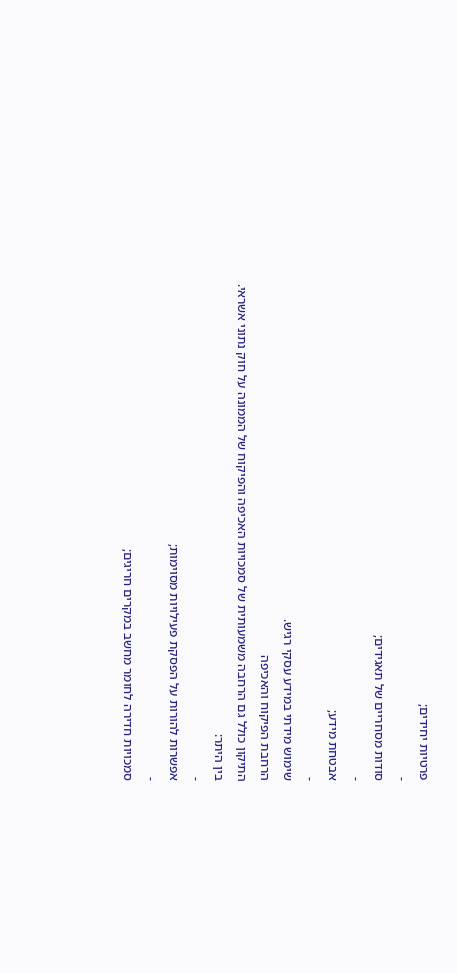פרטיות יחידים;
-
סודות מסחריים של תאגידים;
-
אבטחת מידע;
-
שימוש מידתי במידע עסקי רגיש.
הרחבת הפיקוח והאכיפה
התיקון כולל גם הרחבה משמעותית של סמכויות האכיפה והפיקוח של הממונה על חוק נתוני אשראי.
בין היתר:
-
אפשרות להורות על הפסקת פעילויות מסוימות;
-
סמכויות חדירה לחומר מחשב במקרים חריגים;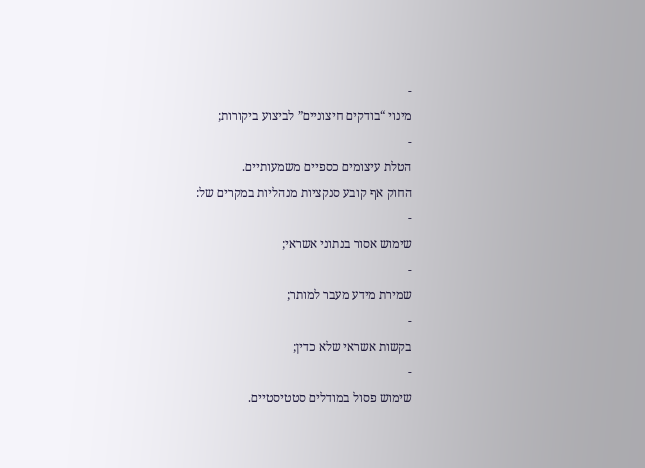-
מינוי “בודקים חיצוניים” לביצוע ביקורות;
-
הטלת עיצומים כספיים משמעותיים.
החוק אף קובע סנקציות מנהליות במקרים של:
-
שימוש אסור בנתוני אשראי;
-
שמירת מידע מעבר למותר;
-
בקשות אשראי שלא כדין;
-
שימוש פסול במודלים סטטיסטיים.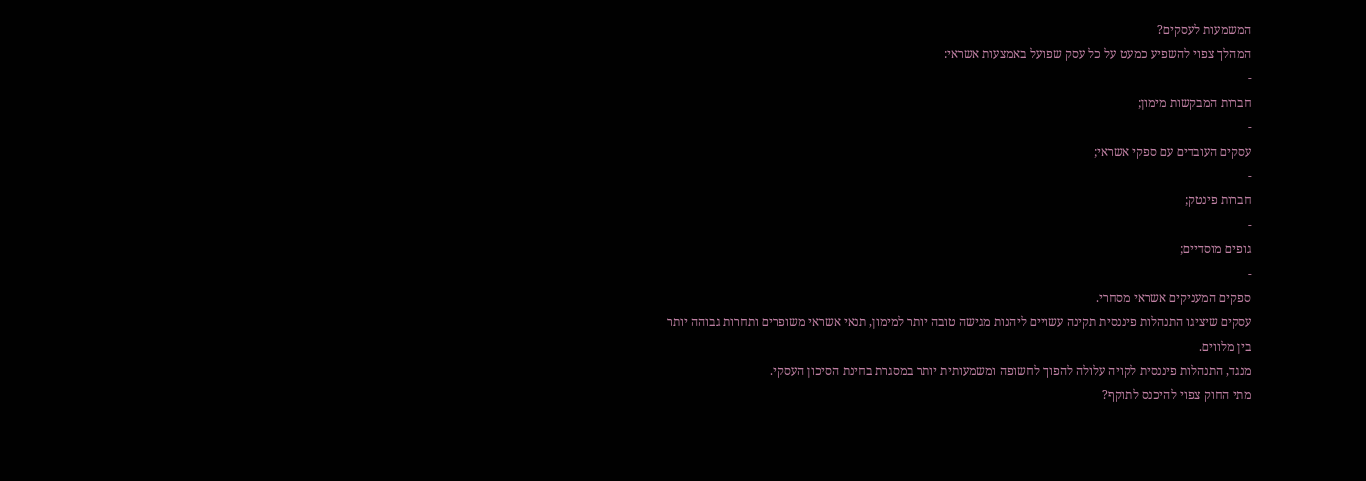המשמעות לעסקים?
המהלך צפוי להשפיע כמעט על כל עסק שפועל באמצעות אשראי:
-
חברות המבקשות מימון;
-
עסקים העובדים עם ספקי אשראי;
-
חברות פינטק;
-
גופים מוסדיים;
-
ספקים המעניקים אשראי מסחרי.
עסקים שיציגו התנהלות פיננסית תקינה עשויים ליהנות מגישה טובה יותר למימון, תנאי אשראי משופרים ותחרות גבוהה יותר בין מלווים.
מנגד, התנהלות פיננסית לקויה עלולה להפוך לחשופה ומשמעותית יותר במסגרת בחינת הסיכון העסקי.
מתי החוק צפוי להיכנס לתוקף?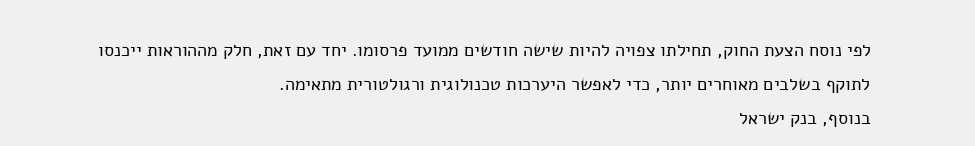לפי נוסח הצעת החוק, תחילתו צפויה להיות שישה חודשים ממועד פרסומו. יחד עם זאת, חלק מההוראות ייכנסו לתוקף בשלבים מאוחרים יותר, כדי לאפשר היערכות טכנולוגית ורגולטורית מתאימה.
בנוסף, בנק ישראל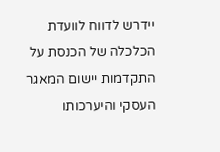יידרש לדווח לוועדת הכלכלה של הכנסת על התקדמות יישום המאגר העסקי והיערכותו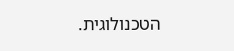הטכנולוגית.